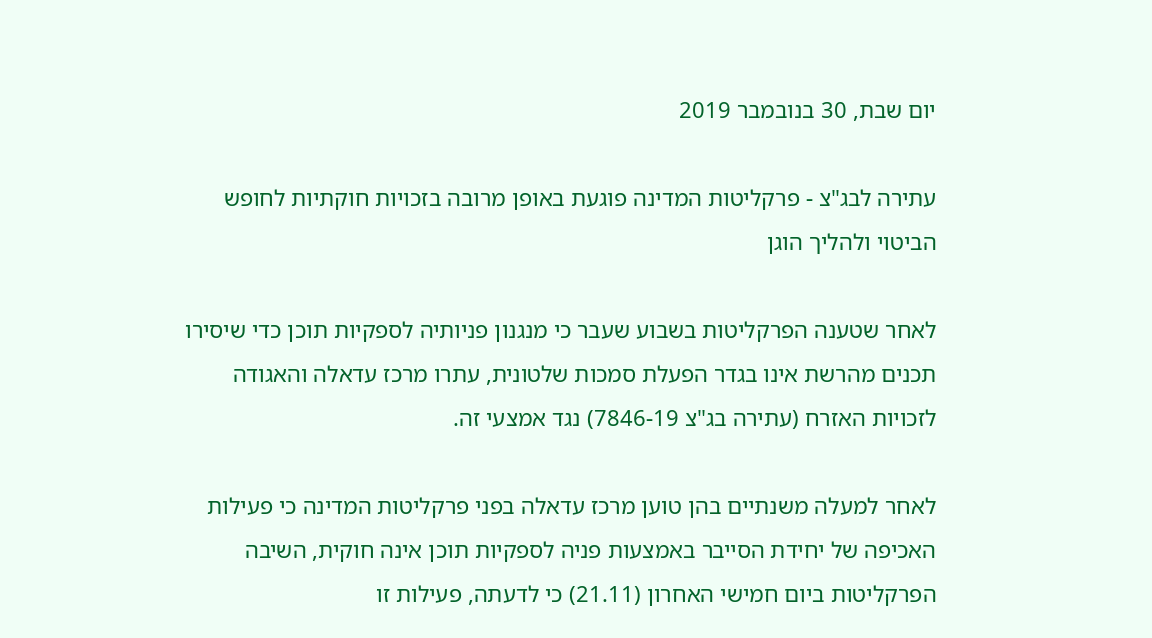יום שבת, 30 בנובמבר 2019

עתירה לבג"צ - פרקליטות המדינה פוגעת באופן מרובה בזכויות חוקתיות לחופש הביטוי ולהליך הוגן

לאחר שטענה הפרקליטות בשבוע שעבר כי מנגנון פניותיה לספקיות תוכן כדי שיסירו תכנים מהרשת אינו בגדר הפעלת סמכות שלטונית, עתרו מרכז עדאלה והאגודה לזכויות האזרח (עתירה בג"צ 7846-19) נגד אמצעי זה.

לאחר למעלה משנתיים בהן טוען מרכז עדאלה בפני פרקליטות המדינה כי פעילות האכיפה של יחידת הסייבר באמצעות פניה לספקיות תוכן אינה חוקית, השיבה הפרקליטות ביום חמישי האחרון (21.11) כי לדעתה, פעילות זו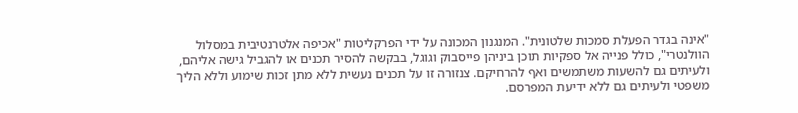"אינה בגדר הפעלת סמכות שלטונית". המנגנון המכונה על ידי הפרקליטות "אכיפה אלטרנטיבית במסלול הוולנטרי", כולל פנייה אל ספקיות תוכן ביניהן פייסבוק וגוגל, בבקשה להסיר תכנים או להגביל גישה אליהם, ולעיתים גם להשעות משתמשים ואף להרחיקם. צנזורה זו על תכנים נעשית ללא מתן זכות שימוע וללא הליך משפטי ולעיתים גם ללא ידיעת המפרסם.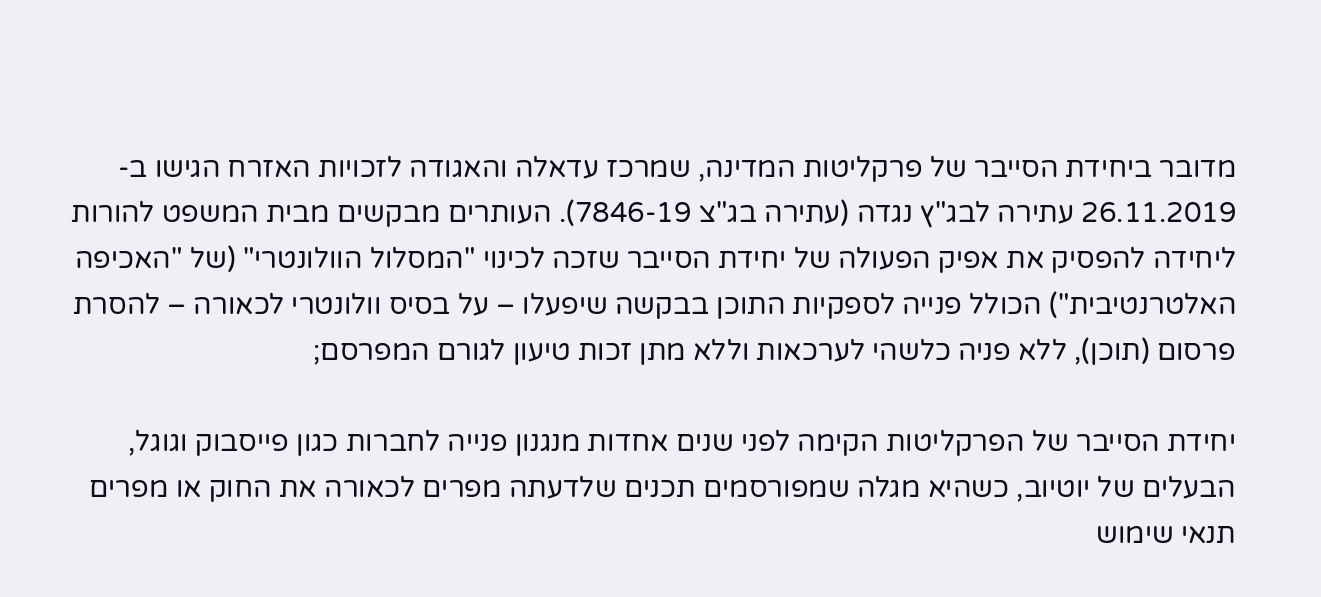מדובר ביחידת הסייבר של פרקליטות המדינה, שמרכז עדאלה והאגודה לזכויות האזרח הגישו ב- 26.11.2019 עתירה לבג"ץ נגדה (עתירה בג"צ 7846-19). העותרים מבקשים מבית המשפט להורות ליחידה להפסיק את אפיק הפעולה של יחידת הסייבר שזכה לכינוי "המסלול הוולונטרי" (של "האכיפה האלטרנטיבית") הכולל פנייה לספקיות התוכן בבקשה שיפעלו – על בסיס וולונטרי לכאורה – להסרת פרסום (תוכן), ללא פניה כלשהי לערכאות וללא מתן זכות טיעון לגורם המפרסם;

יחידת הסייבר של הפרקליטות הקימה לפני שנים אחדות מנגנון פנייה לחברות כגון פייסבוק וגוגל, הבעלים של יוטיוב, כשהיא מגלה שמפורסמים תכנים שלדעתה מפרים לכאורה את החוק או מפרים תנאי שימוש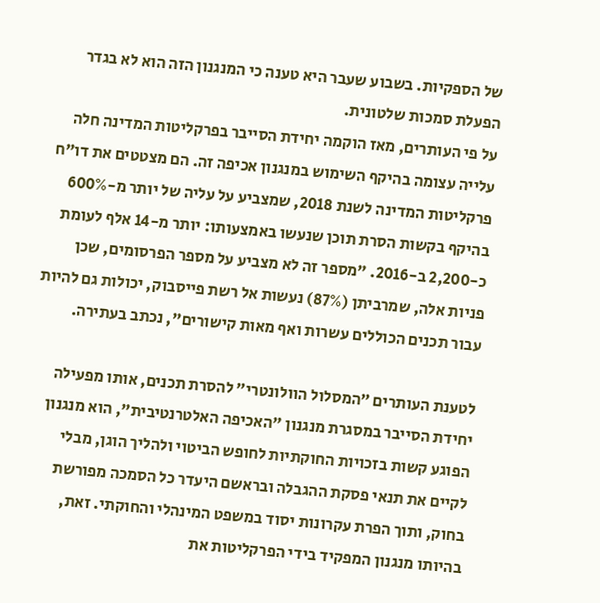של הספקיות. בשבוע שעבר היא טענה כי המנגנון הזה הוא לא בגדר הפעלת סמכות שלטונית.
על פי העותרים, מאז הוקמה יחידת הסייבר בפרקליטות המדינה חלה עלייה עצומה בהיקף השימוש במנגנון אכיפה זה. הם מצטטים את דו"ח פרקליטות המדינה לשנת 2018, שמצביע על עליה של יותר מ-600% בהיקף בקשות הסרת תוכן שנעשו באמצעותו: יותר מ-14 אלף לעומת כ-2,200 ב-2016. "מספר זה לא מצביע על מספר הפרסומים, שכן פניות אלה, שמרביתן (87%) נעשות אל רשת פייסבוק, יכולות גם להיות עבור תכנים הכוללים עשרות ואף מאות קישורים", נכתב בעתירה.

לטענת העותרים ״המסלול הוולונטרי״ להסרת תכנים, אותו מפעילה יחידת הסייבר במסגרת מנגנון "האכיפה האלטרנטיבית", הוא מנגנון הפוגע קשות בזכויות החוקתיות לחופש הביטוי ולהליך הוגן, מבלי לקיים את תנאי פסקת ההגבלה ובראשם היעדר כל הסמכה מפורשת בחוק, ותוך הפרת עקרונות יסוד במשפט המינהלי והחוקתי. זאת, בהיותו מנגנון המפקיד בידי הפרקליטות את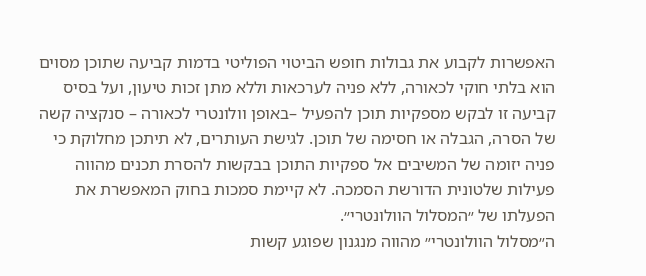האפשרות לקבוע את גבולות חופש הביטוי הפוליטי בדמות קביעה שתוכן מסוים הוא בלתי חוקי לכאורה, ללא פניה לערכאות וללא מתן זכות טיעון, ועל בסיס קביעה זו לבקש מספקיות תוכן להפעיל –באופן וולונטרי לכאורה – סנקציה קשה של הסרה, הגבלה או חסימה של תוכן. לגישת העותרים, לא תיתכן מחלוקת כי פניה יזומה של המשיבים אל ספקיות התוכן בבקשות להסרת תכנים מהווה פעילות שלטונית הדורשת הסמכה. לא קיימת סמכות בחוק המאפשרת את הפעלתו של ״המסלול הוולונטרי״.
ה״מסלול הוולונטרי״ מהווה מנגנון שפוגע קשות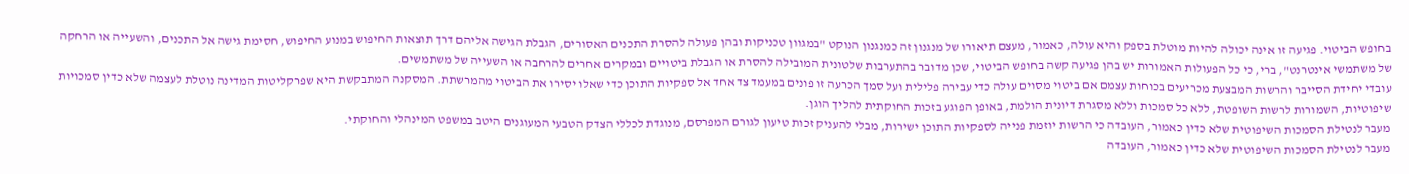בחופש הביטוי. פגיעה זו אינה יכולה להיות מוטלת בספק והיא עולה, כאמור, מעצם תיאורו של מנגנון זה כמנגנון הנוקט "במגוון טכניקות ובהן פעולה להסרת התכנים האסורים, הגבלת הגישה אליהם דרך תוצאות החיפוש במנוע החיפוש, חסימת גישה אל התכנים, והשעייה או הרחקה של משתמשי אינטרנט", ברי, כי כל הפעולות האמורות יש בהן פגיעה קשה בחופש הביטוי, שכן מדובר בהתערבות שלטונית המובילה להסרת או הגבלת ביטויים ובמקרים אחרים להרחבה או השעייה של משתמשים.
עובדי יחידת הסייבר והרשות המבצעת מכריעים בכוחות עצמם אם ביטוי מסוים עולה כדי עבירה פלילית ועל סמך הכרעה זו פונים במעמד צד אחד אל ספקיות התוכן כדי שאלו יסירו את הביטוי מהמרשתת. המסקנה המתבקשת היא שפרקליטות המדינה נוטלת לעצמה שלא כדין סמכויות שיפוטיות, השמורות לרשות השופטת, ללא כל סמכות וללא מסגרת דיונית הולמת, באופן הפוגע בזכות החוקתית להליך הוגן.
מעבר לנטילת הסמכות השיפוטית שלא כדין כאמור, העובדה כי הרשות יוזמת פנייה לספקיות התוכן ישירות, מבלי להעניק זכות טיעון לגורם המפרסם, מנוגדת לכללי הצדק הטבעי המעוגנים היטב במשפט המינהלי והחוקתי.
מעבר לנטילת הסמכות השיפוטית שלא כדין כאמור, העובדה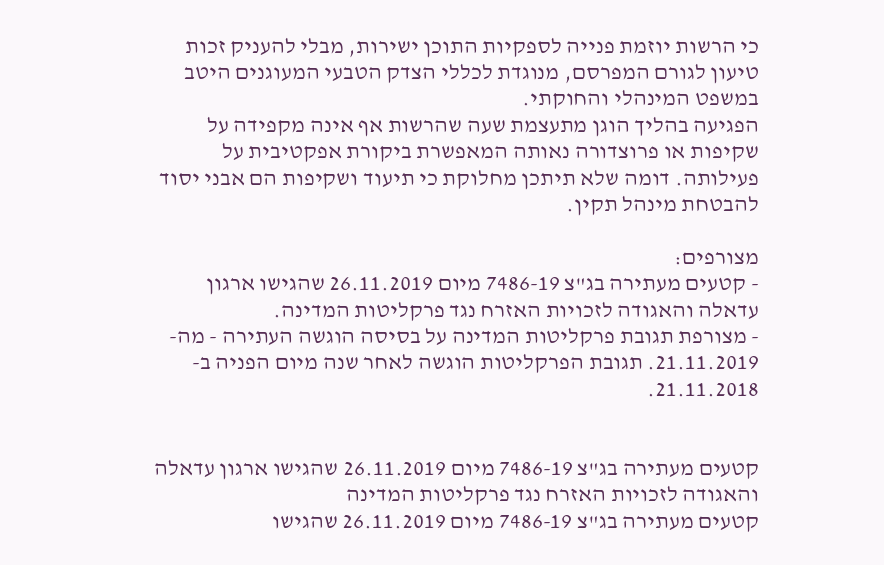כי הרשות יוזמת פנייה לספקיות התוכן ישירות, מבלי להעניק זכות טיעון לגורם המפרסם, מנוגדת לכללי הצדק הטבעי המעוגנים היטב במשפט המינהלי והחוקתי.
הפגיעה בהליך הוגן מתעצמת שעה שהרשות אף אינה מקפידה על שקיפות או פרוצדורה נאותה המאפשרת ביקורת אפקטיבית על פעילותה. דומה שלא תיתכן מחלוקת כי תיעוד ושקיפות הם אבני יסוד להבטחת מינהל תקין.

מצורפים:
- קטעים מעתירה בג"צ 7486-19 מיום 26.11.2019 שהגישו ארגון עדאלה והאגודה לזכויות האזרח נגד פרקליטות המדינה.
- מצורפת תגובת פרקליטות המדינה על בסיסה הוגשה העתירה - מה- 21.11.2019. תגובת הפרקליטות הוגשה לאחר שנה מיום הפניה ב- 21.11.2018.


קטעים מעתירה בג"צ 7486-19 מיום 26.11.2019 שהגישו ארגון עדאלה והאגודה לזכויות האזרח נגד פרקליטות המדינה
קטעים מעתירה בג"צ 7486-19 מיום 26.11.2019 שהגישו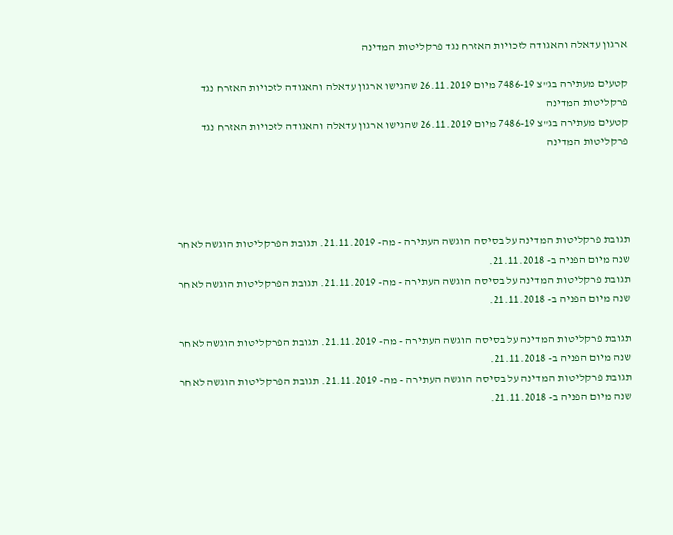ארגון עדאלה והאגודה לזכויות האזרח נגד פרקליטות המדינה

קטעים מעתירה בג"צ 7486-19 מיום 26.11.2019 שהגישו ארגון עדאלה והאגודה לזכויות האזרח נגד פרקליטות המדינה
קטעים מעתירה בג"צ 7486-19 מיום 26.11.2019 שהגישו ארגון עדאלה והאגודה לזכויות האזרח נגד פרקליטות המדינה




תגובת פרקליטות המדינה על בסיסה הוגשה העתירה - מה- 21.11.2019. תגובת הפרקליטות הוגשה לאחר שנה מיום הפניה ב- 21.11.2018.
תגובת פרקליטות המדינה על בסיסה הוגשה העתירה - מה- 21.11.2019. תגובת הפרקליטות הוגשה לאחר שנה מיום הפניה ב- 21.11.2018.

תגובת פרקליטות המדינה על בסיסה הוגשה העתירה - מה- 21.11.2019. תגובת הפרקליטות הוגשה לאחר שנה מיום הפניה ב- 21.11.2018.
תגובת פרקליטות המדינה על בסיסה הוגשה העתירה - מה- 21.11.2019. תגובת הפרקליטות הוגשה לאחר שנה מיום הפניה ב- 21.11.2018.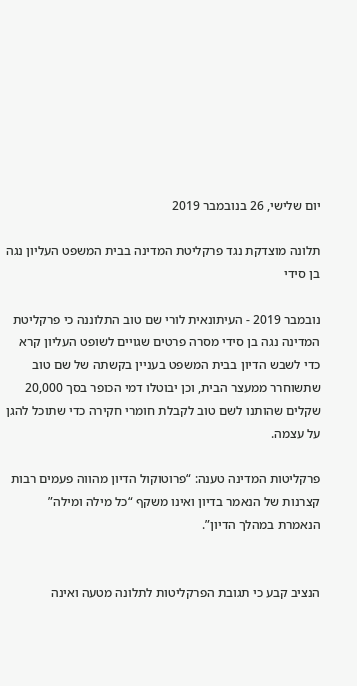יום שלישי, 26 בנובמבר 2019

תלונה מוצדקת נגד פרקליטת המדינה בבית המשפט העליון נגה בן סידי

נובמבר 2019 - העיתונאית לורי שם טוב התלוננה כי פרקליטת המדינה נגה בן סידי מסרה פרטים שגויים לשופט העליון קרא כדי לשבש הדיון בבית המשפט בעניין בקשתה של שם טוב שתשוחרר ממעצר הבית, וכן יבוטלו דמי הכופר בסך 20,000 שקלים שהותנו לשם טוב לקבלת חומרי חקירה כדי שתוכל להגן על עצמה.

פרקליטות המדינה טענה: “פרוטוקול הדיון מהווה פעמים רבות קצרנות של הנאמר בדיון ואינו משקף “כל מילה ומילה” הנאמרת במהלך הדיון”.


הנציב קבע כי תגובת הפרקליטות לתלונה מטעה ואינה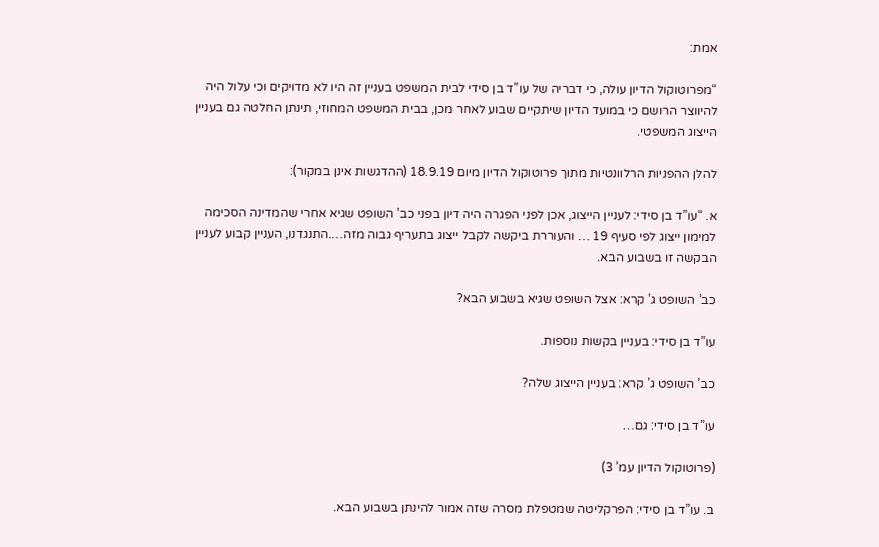אמת:

“מפרוטוקול הדיון עולה, כי דבריה של עו”ד בן סידי לבית המשפט בעניין זה היו לא מדויקים וכי עלול היה להיווצר הרושם כי במועד הדיון שיתקיים שבוע לאחר מכן, בבית המשפט המחוזי, תינתן החלטה גם בעניין הייצוג המשפטי.

להלן ההפניות הרלוונטיות מתוך פרוטוקול הדיון מיום 18.9.19 (ההדגשות אינן במקור):

א. “עו”ד בן סידי: לעניין הייצוג, אכן לפני הפגרה היה דיון בפני כב’ השופט שגיא אחרי שהמדינה הסכימה למימון ייצוג לפי סעיף 19 … והעוררת ביקשה לקבל ייצוג בתעריף גבוה מזה….התנגדנו, העניין קבוע לעניין הבקשה זו בשבוע הבא.

כב’ השופט ג’ קרא: אצל השופט שגיא בשבוע הבא?

עו”ד בן סידי: בעניין בקשות נוספות.

כב’ השופט ג’ קרא: בעניין הייצוג שלה?

עו”ד בן סידי: גם…

(פרוטוקול הדיון עמ’ 3)

ב. עו”ד בן סידי: הפרקליטה שמטפלת מסרה שזה אמור להינתן בשבוע הבא.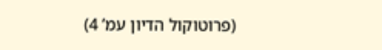(פרוטוקול הדיון עמ’ 4)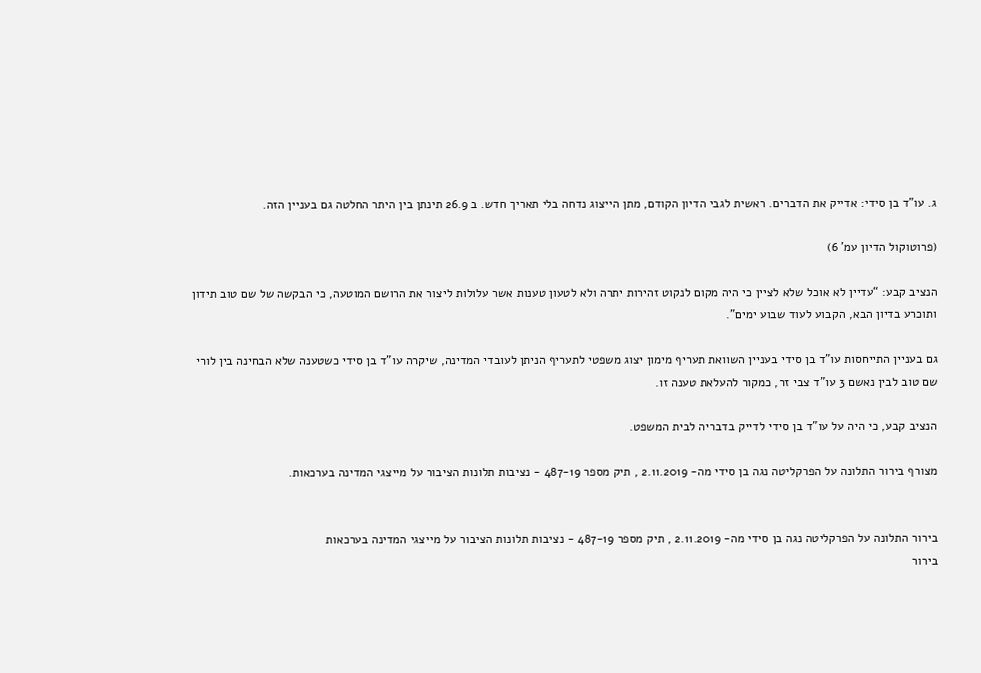ג. עו”ד בן סידי: אדייק את הדברים. ראשית לגבי הדיון הקודם, מתן הייצוג נדחה בלי תאריך חדש. ב 26.9 תינתן בין היתר החלטה גם בעניין הזה.

(פרוטוקול הדיון עמ’ 6)

הנציב קבע: “עדיין לא אוכל שלא לציין כי היה מקום לנקוט זהירות יתרה ולא לטעון טענות אשר עלולות ליצור את הרושם המוטעה, כי הבקשה של שם טוב תידון ותוכרע בדיון הבא, הקבוע לעוד שבוע ימים”.

גם בעניין התייחסות עו”ד בן סידי בעניין השוואת תעריף מימון יצוג משפטי לתעריף הניתן לעובדי המדינה, שיקרה עו”ד בן סידי כשטענה שלא הבחינה בין לורי שם טוב לבין נאשם 3 עו”ד צבי זר, כמקור להעלאת טענה זו.

הנציב קבע, כי היה על עו”ד בן סידי לדייק בדבריה לבית המשפט.

מצורף בירור התלונה על הפרקליטה נגה בן סידי מה- 2.11.2019 , תיק מספר 487-19 - נציבות תלונות הציבור על מייצגי המדינה בערכאות.


בירור התלונה על הפרקליטה נגה בן סידי מה- 2.11.2019 , תיק מספר 487-19 - נציבות תלונות הציבור על מייצגי המדינה בערכאות
בירור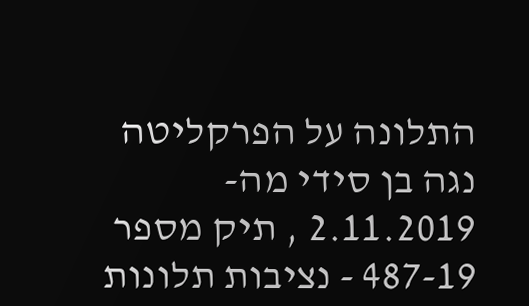התלונה על הפרקליטה נגה בן סידי מה- 2.11.2019 , תיק מספר 487-19 - נציבות תלונות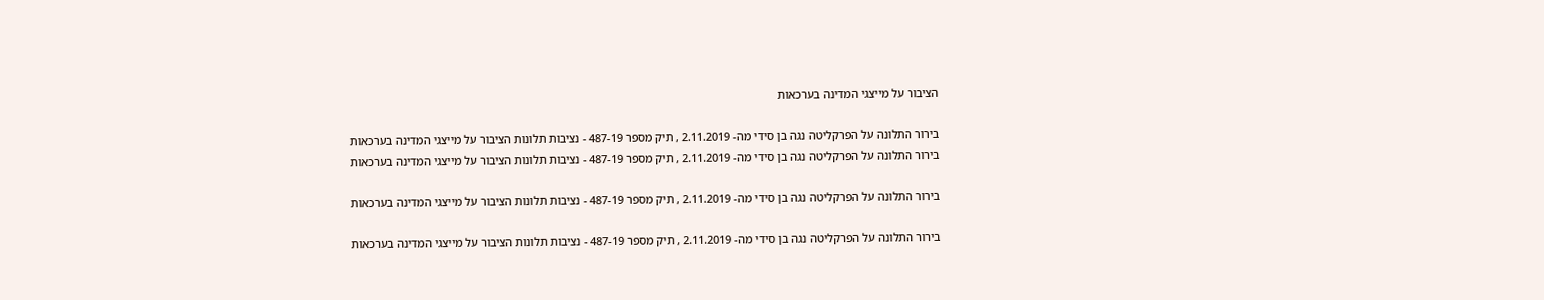הציבור על מייצגי המדינה בערכאות

בירור התלונה על הפרקליטה נגה בן סידי מה- 2.11.2019 , תיק מספר 487-19 - נציבות תלונות הציבור על מייצגי המדינה בערכאות
בירור התלונה על הפרקליטה נגה בן סידי מה- 2.11.2019 , תיק מספר 487-19 - נציבות תלונות הציבור על מייצגי המדינה בערכאות

בירור התלונה על הפרקליטה נגה בן סידי מה- 2.11.2019 , תיק מספר 487-19 - נציבות תלונות הציבור על מייצגי המדינה בערכאות

בירור התלונה על הפרקליטה נגה בן סידי מה- 2.11.2019 , תיק מספר 487-19 - נציבות תלונות הציבור על מייצגי המדינה בערכאות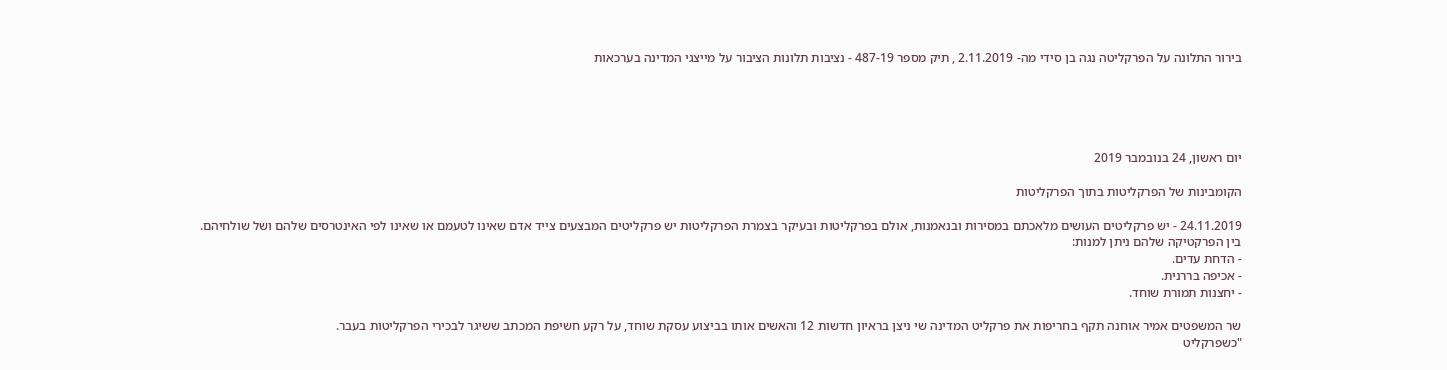בירור התלונה על הפרקליטה נגה בן סידי מה- 2.11.2019 , תיק מספר 487-19 - נציבות תלונות הציבור על מייצגי המדינה בערכאות





יום ראשון, 24 בנובמבר 2019

הקומבינות של הפרקליטות בתוך הפרקליטות

24.11.2019 - יש פרקליטים העושים מלאכתם במסירות ובנאמנות, אולם בפרקליטות ובעיקר בצמרת הפרקליטות יש פרקליטים המבצעים צייד אדם שאינו לטעמם או שאינו לפי האינטרסים שלהם ושל שולחיהם. בין הפרקטיקה שלהם ניתן למנות:
- הדחת עדים.
- אכיפה בררנית.
- יחצנות תמורת שוחד.

שר המשפטים אמיר אוחנה תקף בחריפות את פרקליט המדינה שי ניצן בראיון חדשות 12 והאשים אותו בביצוע עסקת שוחד, על רקע חשיפת המכתב ששיגר לבכירי הפרקליטות בעבר.
"כשפרקליט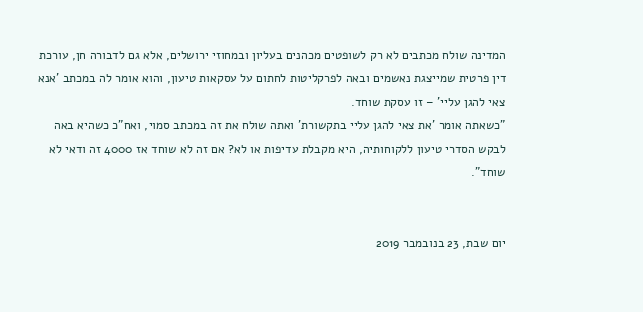המדינה שולח מכתבים לא רק לשופטים מכהנים בעליון ובמחוזי ירושלים, אלא גם לדבורה חן, עורכת דין פרטית שמייצגת נאשמים ובאה לפרקליטות לחתום על עסקאות טיעון, והוא אומר לה במכתב 'אנא צאי להגן עליי' – זו עסקת שוחד.
"כשאתה אומר 'את צאי להגן עליי בתקשורת' ואתה שולח את זה במכתב סמוי, ואח"כ כשהיא באה לבקש הסדרי טיעון ללקוחותיה, היא מקבלת עדיפות או לא? אם זה לא שוחד אז 4000 זה ודאי לא שוחד".


יום שבת, 23 בנובמבר 2019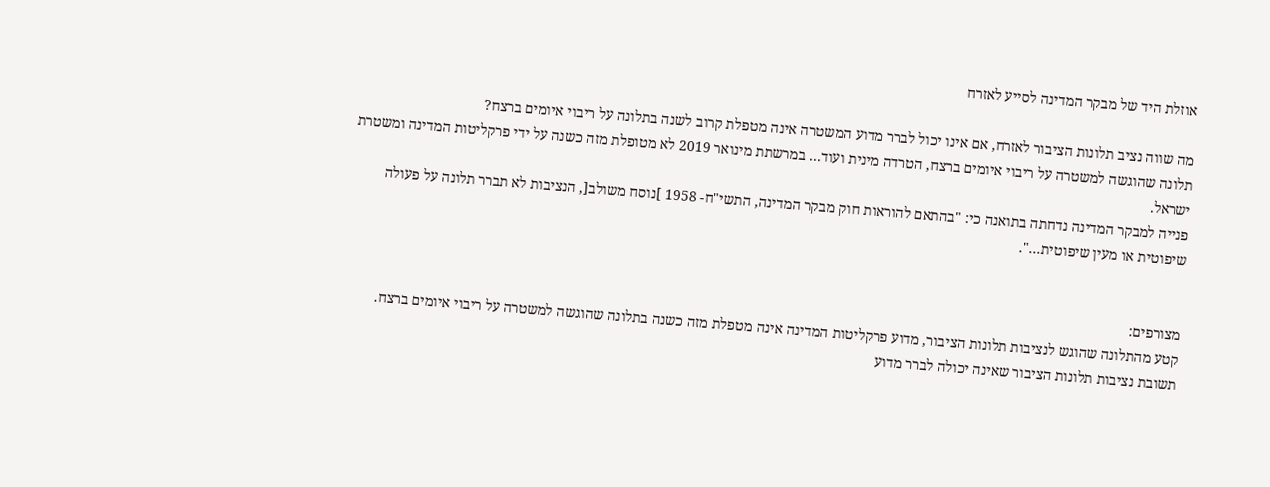אוזלת היד של מבקר המדינה לסייע לאזרח

מה שווה נציב תלונות הציבור לאזרח, אם אינו יכול לברר מדוע המשטרה אינה מטפלת קרוב לשנה בתלונה על ריבוי איומים ברצח?
תלונה שהוגשה למשטרה על ריבוי איומים ברצח, הטרדה מינית ועוד... במרשתת מינואר 2019 לא מטופלת מזה כשנה על ידי פרקליטות המדינה ומשטרת ישראל.
פנייה למבקר המדינה נדחתה בתואנה כי: "בהתאם להוראות חוק מבקר המדינה, התשי"ח- 1958 ]נוסח משולב[, הנציבות לא תברר תלונה על פעולה שיפוטית או מעין שיפוטית...".


מצורפים:
קטע מהתלונה שהוגש לנציבות תלונות הציבור, מדוע פרקליטות המדינה אינה מטפלת מזה כשנה בתלונה שהוגשה למשטרה על ריבוי איומים ברצח.
תשובת נציבות תלונות הציבור שאינה יכולה לברר מדוע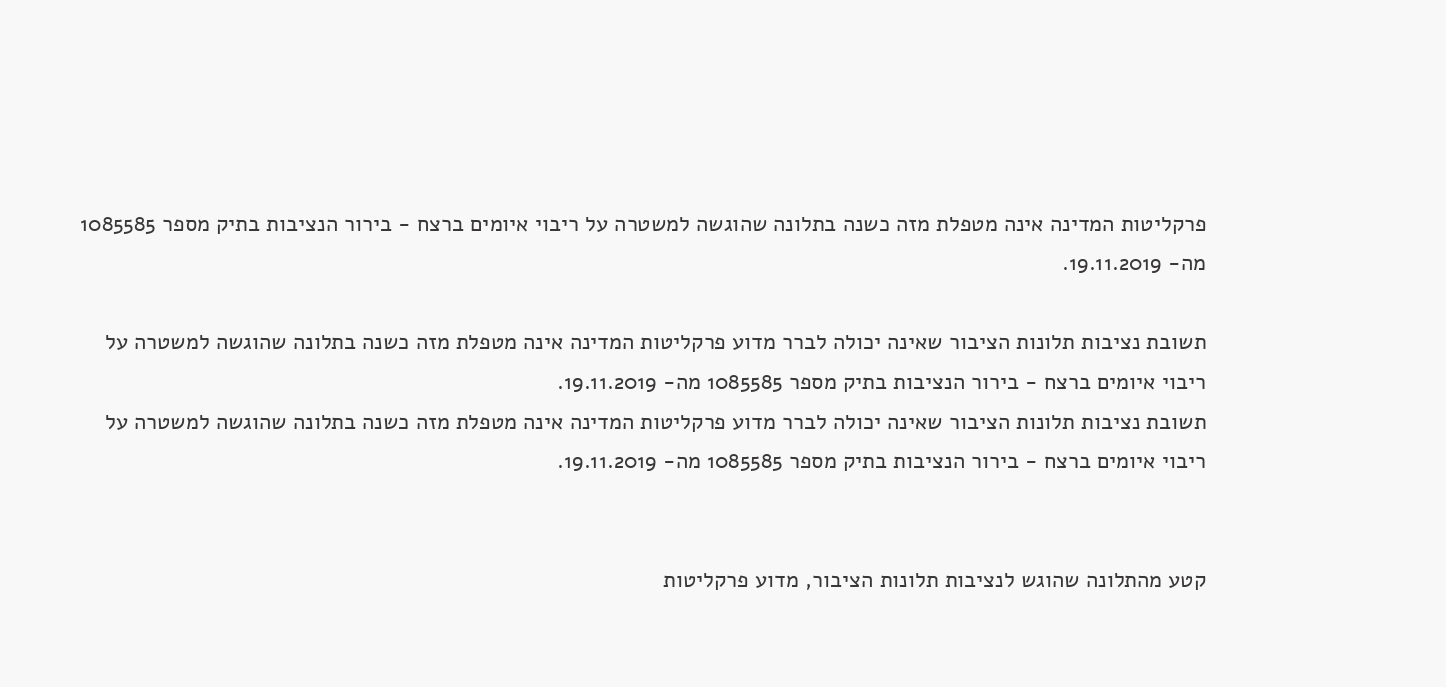פרקליטות המדינה אינה מטפלת מזה כשנה בתלונה שהוגשה למשטרה על ריבוי איומים ברצח - בירור הנציבות בתיק מספר 1085585 מה- 19.11.2019.

תשובת נציבות תלונות הציבור שאינה יכולה לברר מדוע פרקליטות המדינה אינה מטפלת מזה כשנה בתלונה שהוגשה למשטרה על ריבוי איומים ברצח - בירור הנציבות בתיק מספר 1085585 מה- 19.11.2019.
תשובת נציבות תלונות הציבור שאינה יכולה לברר מדוע פרקליטות המדינה אינה מטפלת מזה כשנה בתלונה שהוגשה למשטרה על ריבוי איומים ברצח - בירור הנציבות בתיק מספר 1085585 מה- 19.11.2019.


קטע מהתלונה שהוגש לנציבות תלונות הציבור, מדוע פרקליטות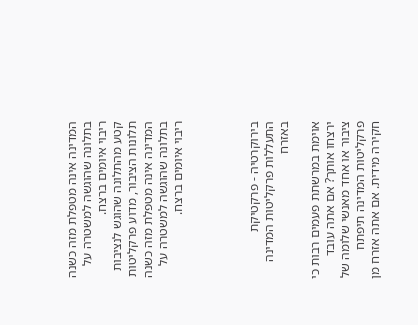המדינה אינה מטפלת מזה כשנה בתלונה שהוגשה למשטרה על ריבוי איומים ברצח.
קטע מהתלונה שהוגש לנציבות תלונות הציבור, מדוע פרקליטות המדינה אינה מטפלת מזה כשנה בתלונה שהוגשה למשטרה על ריבוי איומים ברצח.




בירוקרטיה - פרקטיקת התעללות פרקליטות המדינה באזרח

אוימת במרשתת פעמים רבות כי ירצחו אותך? אם אתה עובד ציבור או אחד מאנשי שלומה של פרקליטות המדינה תיפתח חקירה מידית. אם אתה אזרח מן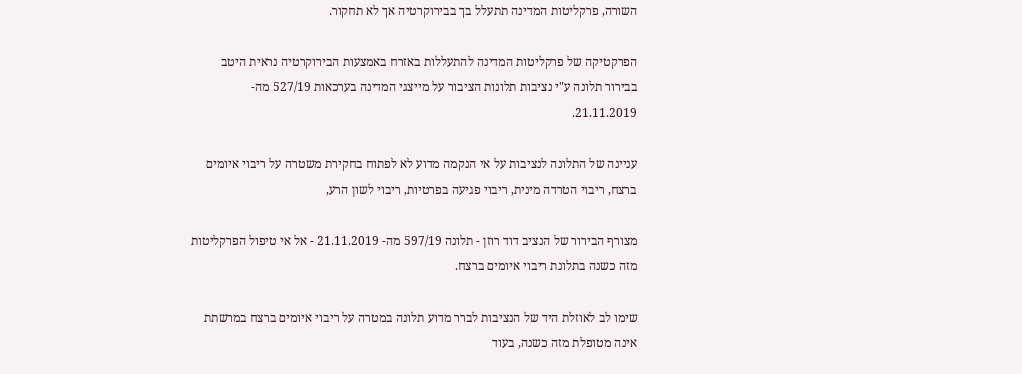השורה, פרקליטות המדינה תתעלל בך בבירוקרטיה אך לא תחקור.

הפרקטיקה של פרקליטות המדינה להתעללות באזרח באמצעות הבירוקרטיה נראית היטב בבירור תלונה ע"י נציבות תלונות הציבור על מייצגי המדינה בערכאות 527/19 מה- 21.11.2019.

עניינה של התלונה לנציבות על אי הנקמה מדוע לא לפתוח בחקירת משטרה על ריבוי איומים ברצח, ריבוי הטרדה מינית, ריבוי פגיעה בפרטיות, ריבוי לשון הרע,

מצורף הבירור של הנציב דוד רוזן - תלונה 597/19 מה- 21.11.2019 - אל אי טיפול הפרקליטות מזה כשנה בתלונת ריבוי איומים ברצח.

שימו לב לאוזלת היד של הנציבות לברר מדוע תלונה במטרה על ריבוי איומים ברצח במרשתת אינה מטופלת מזה כשנה, בעוד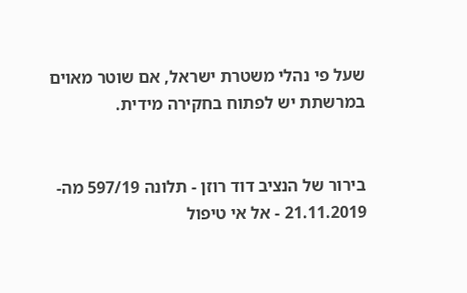שעל פי נהלי משטרת ישראל, אם שוטר מאוים במרשתת יש לפתוח בחקירה מידית.


בירור של הנציב דוד רוזן - תלונה 597/19 מה- 21.11.2019 - אל אי טיפול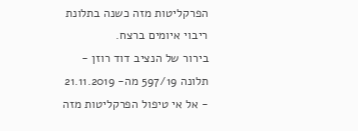הפרקליטות מזה כשנה בתלונת ריבוי איומים ברצח.
בירור של הנציב דוד רוזן - תלונה 597/19 מה- 21.11.2019 - אל אי טיפול הפרקליטות מזה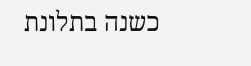כשנה בתלונת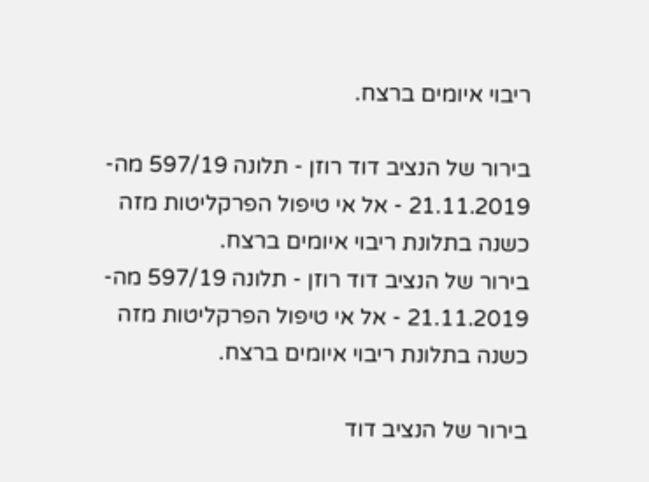ריבוי איומים ברצח.

בירור של הנציב דוד רוזן - תלונה 597/19 מה- 21.11.2019 - אל אי טיפול הפרקליטות מזה כשנה בתלונת ריבוי איומים ברצח.
בירור של הנציב דוד רוזן - תלונה 597/19 מה- 21.11.2019 - אל אי טיפול הפרקליטות מזה כשנה בתלונת ריבוי איומים ברצח.

בירור של הנציב דוד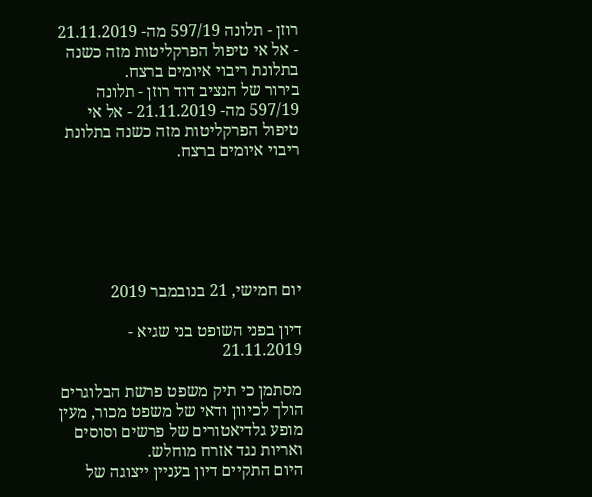רוזן - תלונה 597/19 מה- 21.11.2019 - אל אי טיפול הפרקליטות מזה כשנה בתלונת ריבוי איומים ברצח.
בירור של הנציב דוד רוזן - תלונה 597/19 מה- 21.11.2019 - אל אי טיפול הפרקליטות מזה כשנה בתלונת ריבוי איומים ברצח.






יום חמישי, 21 בנובמבר 2019

דיון בפני השופט בני שגיא - 21.11.2019

מסתמן כי תיק משפט פרשת הבלוגרים הולך לכיוון ודאי של משפט מכור, מעין מופע גלדיאטורים של פרשים וסוסים ואריות נגד אזרח מוחלש.
היום התקיים דיון בעניין ייצוגה של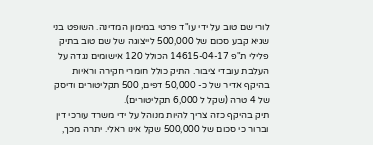לורי שם טוב על ידי עו"ד פרטי במימון המדינה. השופט בני שגיא קבע סכום של 500,000 לייצוגה של שם טוב בתיק פלילי ת"פ 14615-04-17 הכולל 120 אישומים נגדה על העלבת עובדי ציבור. התיק כולל חומרי חקירה וראיות בהיקף אדיר של כ- 50,000 דפים, 500 תקליטורים ודיסק של 4 טרה (שקל ל 6,000 תקליטורים).
תיק בהיקף כזה צריך להיות מנוהל על ידי משרד עורכי דין וברור כי סכום של 500,000 שקל אינו ראלי. יתרה מכך,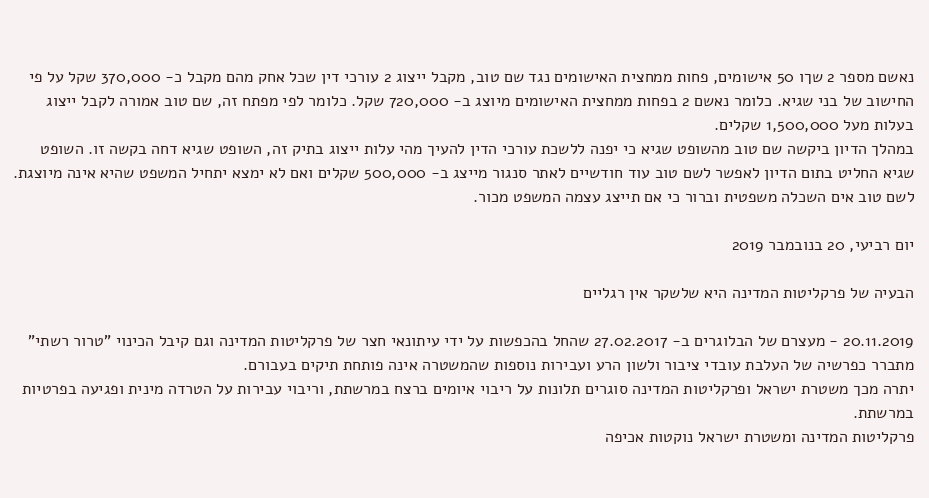נאשם מספר 2 שךו 50 אישומים, פחות ממחצית האישומים נגד שם טוב, מקבל ייצוג 2 עורכי דין שכל אחק מהם מקבל כ- 370,000 שקל על פי החישוב של בני שגיא. כלומר נאשם 2 בפחות ממחצית האישומים מיוצג ב- 720,000 שקל. כלומר לפי מפתח זה, שם טוב אמורה לקבל ייצוג בעלות מעל 1,500,000 שקלים.
במהלך הדיון ביקשה שם טוב מהשופט שגיא כי יפנה ללשכת עורכי הדין להעיך מהי עלות ייצוג בתיק זה, השופט שגיא דחה בקשה זו. השופט שגיא החליט בתום הדיון לאפשר לשם טוב עוד חודשיים לאתר סנגור מייצג ב- 500,000 שקלים ואם לא ימצא יתחיל המשפט שהיא אינה מיוצגת.
לשם טוב אים השכלה משפטית וברור כי אם תייצג עצמה המשפט מכור.

יום רביעי, 20 בנובמבר 2019

הבעיה של פרקליטות המדינה היא שלשקר אין רגליים

20.11.2019 - מעצרם של הבלוגרים ב- 27.02.2017 שהחל בהכפשות על ידי עיתונאי חצר של פרקליטות המדינה וגם קיבל הכינוי "טרור רשתי" מתברר כפרשיה של העלבת עובדי ציבור ולשון הרע ועבירות נוספות שהמשטרה אינה פותחת תיקים בעבורם.
יתרה מכך משטרת ישראל ופרקליטות המדינה סוגרים תלונות על ריבוי איומים ברצח במרשתת, וריבוי עבירות על הטרדה מינית ופגיעה בפרטיות במרשתת.
פרקליטות המדינה ומשטרת ישראל נוקטות אכיפה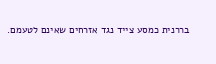בררנית כמסע צייד נגד אזרחים שאינם לטעמם.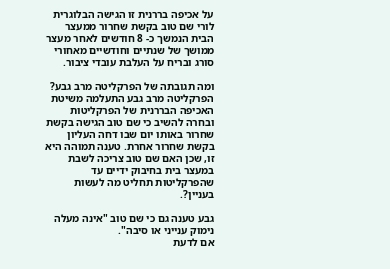על אכיפה בררנית זו הגישה הבלוגרית לורי שם טוב בקשת שחרור ממעצר הבית הנמשך כ- 8 חודשים לאחר מעצר ממושך של שנתיים וחודשיים מאחורי סורג ובריח על העלבת עובדי ציבור.

ומה תגובתה של הפרקליטה מרב גבע?
הפרקליטה מרב גבע התעלמה משיטת האכיפה הבררנית של הפרקליטות ובחרה להשיב כי שם טוב הגישה בקשת שחרור באותו יום שבו דחה העליון בקשת שחרור אחרת. טענה תמוהה היא זו, שכן האם שם טוב צריכה לשבת במעצר בית בחיבוק ידיים עד שהפרקליטות תחליט מה לעשות בעניין?.

גבע טענה גם כי שם טוב "אינה מעלה נימוק ענייני או סיבה".
אם לדעת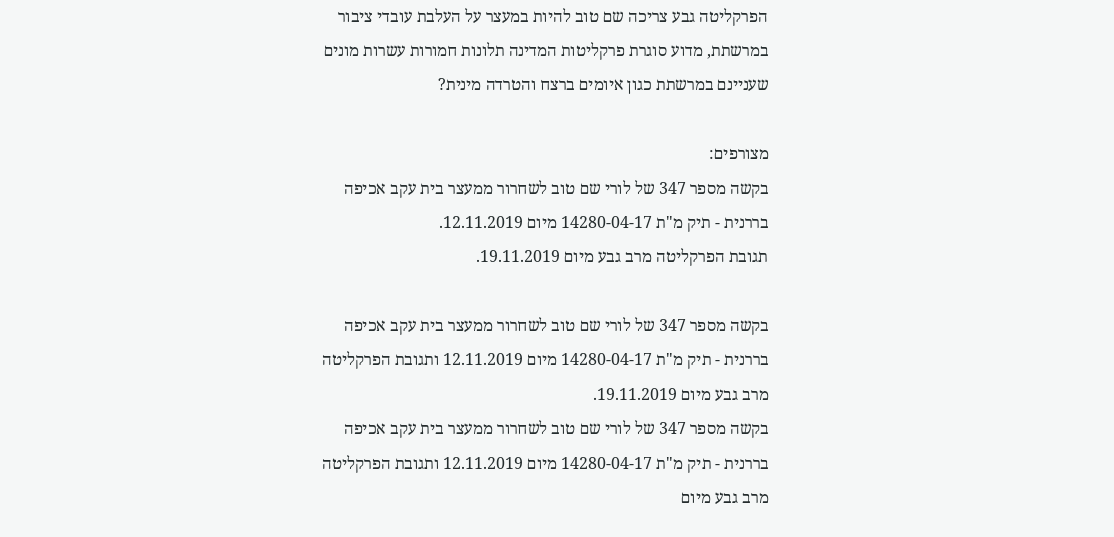הפרקליטה גבע צריכה שם טוב להיות במעצר על העלבת עובדי ציבור במרשתת, מדוע סוגרת פרקליטות המדינה תלונות חמורות עשרות מונים שעניינם במרשתת כגון איומים ברצח והטרדה מינית?

מצורפים:
בקשה מספר 347 של לורי שם טוב לשחרור ממעצר בית עקב אכיפה בררנית - תיק מ"ת 14280-04-17 מיום 12.11.2019.
תגובת הפרקליטה מרב גבע מיום 19.11.2019.

בקשה מספר 347 של לורי שם טוב לשחרור ממעצר בית עקב אכיפה בררנית - תיק מ"ת 14280-04-17 מיום 12.11.2019 ותגובת הפרקליטה מרב גבע מיום 19.11.2019.
בקשה מספר 347 של לורי שם טוב לשחרור ממעצר בית עקב אכיפה בררנית - תיק מ"ת 14280-04-17 מיום 12.11.2019 ותגובת הפרקליטה מרב גבע מיום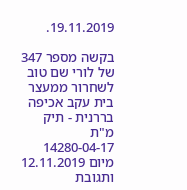19.11.2019.

בקשה מספר 347 של לורי שם טוב לשחרור ממעצר בית עקב אכיפה בררנית - תיק מ"ת 14280-04-17 מיום 12.11.2019 ותגובת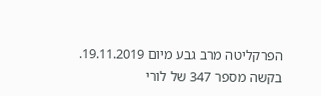הפרקליטה מרב גבע מיום 19.11.2019.
בקשה מספר 347 של לורי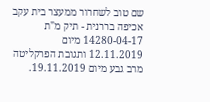שם טוב לשחרור ממעצר בית עקב אכיפה בררנית - תיק מ"ת 14280-04-17 מיום 12.11.2019 ותגובת הפרקליטה מרב גבע מיום 19.11.2019.